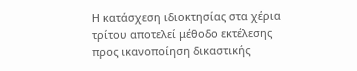Η κατάσχεση ιδιοκτησίας στα χέρια τρίτου αποτελεί μέθοδο εκτέλεσης προς ικανοποίηση δικαστικής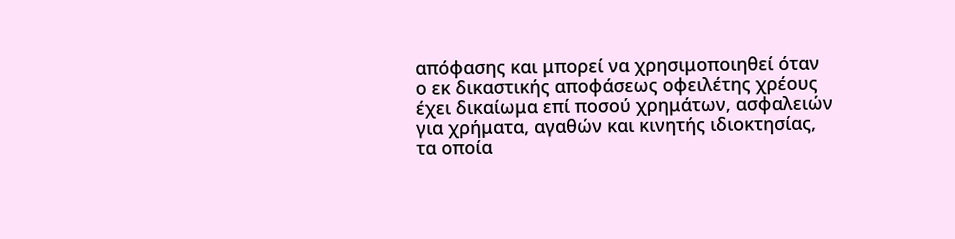απόφασης και μπορεί να χρησιμοποιηθεί όταν ο εκ δικαστικής αποφάσεως οφειλέτης χρέους έχει δικαίωμα επί ποσού χρημάτων, ασφαλειών για χρήματα, αγαθών και κινητής ιδιοκτησίας, τα οποία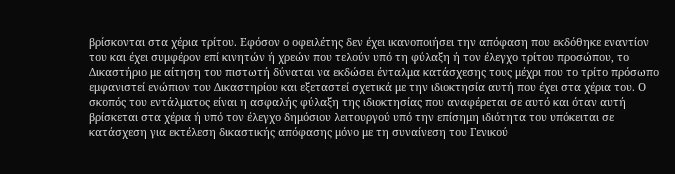βρίσκονται στα χέρια τρίτου. Εφόσον ο οφειλέτης δεν έχει ικανοποιήσει την απόφαση που εκδόθηκε εναντίον του και έχει συμφέρον επί κινητών ή χρεών που τελούν υπό τη φύλαξη ή τον έλεγχο τρίτου προσώπου, το Δικαστήριο με αίτηση του πιστωτή δύναται να εκδώσει ένταλμα κατάσχεσης τους μέχρι που το τρίτο πρόσωπο εμφανιστεί ενώπιον του Δικαστηρίου και εξεταστεί σχετικά με την ιδιοκτησία αυτή που έχει στα χέρια του. Ο σκοπός του εντάλματος είναι η ασφαλής φύλαξη της ιδιοκτησίας που αναφέρεται σε αυτό και όταν αυτή βρίσκεται στα χέρια ή υπό τον έλεγχο δημόσιου λειτουργού υπό την επίσημη ιδιότητα του υπόκειται σε κατάσχεση για εκτέλεση δικαστικής απόφασης μόνο με τη συναίνεση του Γενικού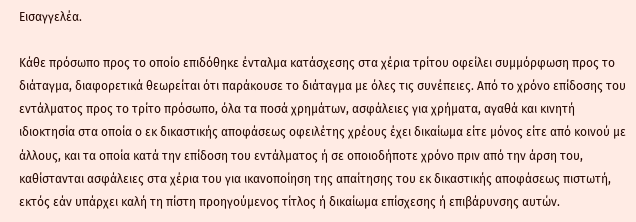Εισαγγελέα.

Κάθε πρόσωπο προς το οποίο επιδόθηκε ένταλμα κατάσχεσης στα χέρια τρίτου οφείλει συμμόρφωση προς το διάταγμα, διαφορετικά θεωρείται ότι παράκουσε το διάταγμα με όλες τις συνέπειες. Από το χρόνο επίδοσης του εντάλματος προς το τρίτο πρόσωπο, όλα τα ποσά χρημάτων, ασφάλειες για χρήματα, αγαθά και κινητή ιδιοκτησία στα οποία ο εκ δικαστικής αποφάσεως οφειλέτης χρέους έχει δικαίωμα είτε μόνος είτε από κοινού με άλλους, και τα οποία κατά την επίδοση του εντάλματος ή σε οποιοδήποτε χρόνο πριν από την άρση του, καθίστανται ασφάλειες στα χέρια του για ικανοποίηση της απαίτησης του εκ δικαστικής αποφάσεως πιστωτή, εκτός εάν υπάρχει καλή τη πίστη προηγούμενος τίτλος ή δικαίωμα επίσχεσης ή επιβάρυνσης αυτών.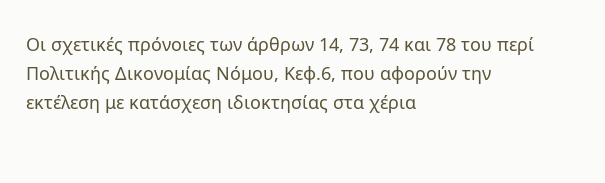Οι σχετικές πρόνοιες των άρθρων 14, 73, 74 και 78 του περί Πολιτικής Δικονομίας Νόμου, Κεφ.6, που αφορούν την εκτέλεση με κατάσχεση ιδιοκτησίας στα χέρια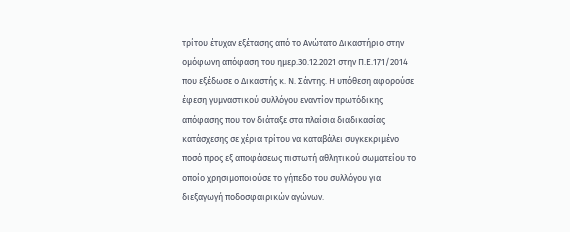τρίτου έτυχαν εξέτασης από το Ανώτατο Δικαστήριο στην ομόφωνη απόφαση του ημερ.30.12.2021 στην Π.Ε.171/2014 που εξέδωσε ο Δικαστής κ. Ν. Σάντης. Η υπόθεση αφορούσε έφεση γυμναστικού συλλόγου εναντίον πρωτόδικης απόφασης που τον διάταξε στα πλαίσια διαδικασίας κατάσχεσης σε χέρια τρίτου να καταβάλει συγκεκριμένο ποσό προς εξ αποφάσεως πιστωτή αθλητικού σωματείου το οποίο χρησιμοποιούσε το γήπεδο του συλλόγου για διεξαγωγή ποδοσφαιρικών αγώνων.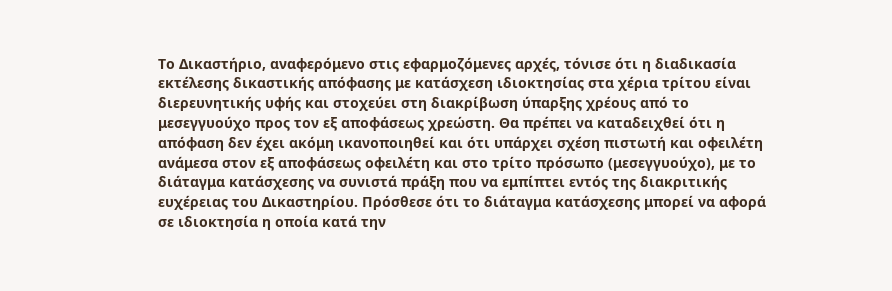Το Δικαστήριο, αναφερόμενο στις εφαρμοζόμενες αρχές, τόνισε ότι η διαδικασία εκτέλεσης δικαστικής απόφασης με κατάσχεση ιδιοκτησίας στα χέρια τρίτου είναι διερευνητικής υφής και στοχεύει στη διακρίβωση ύπαρξης χρέους από το μεσεγγυούχο προς τον εξ αποφάσεως χρεώστη. Θα πρέπει να καταδειχθεί ότι η απόφαση δεν έχει ακόμη ικανοποιηθεί και ότι υπάρχει σχέση πιστωτή και οφειλέτη ανάμεσα στον εξ αποφάσεως οφειλέτη και στο τρίτο πρόσωπο (μεσεγγυούχο), με το διάταγμα κατάσχεσης να συνιστά πράξη που να εμπίπτει εντός της διακριτικής ευχέρειας του Δικαστηρίου. Πρόσθεσε ότι το διάταγμα κατάσχεσης μπορεί να αφορά σε ιδιοκτησία η οποία κατά την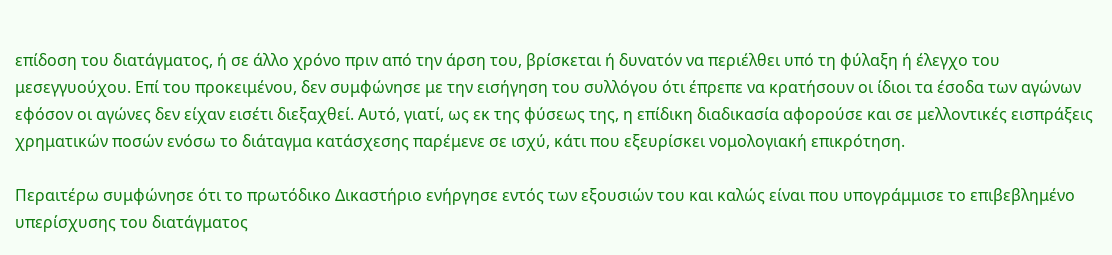επίδοση του διατάγματος, ή σε άλλο χρόνο πριν από την άρση του, βρίσκεται ή δυνατόν να περιέλθει υπό τη φύλαξη ή έλεγχο του μεσεγγυούχου. Επί του προκειμένου, δεν συμφώνησε με την εισήγηση του συλλόγου ότι έπρεπε να κρατήσουν οι ίδιοι τα έσοδα των αγώνων εφόσον οι αγώνες δεν είχαν εισέτι διεξαχθεί. Αυτό, γιατί, ως εκ της φύσεως της, η επίδικη διαδικασία αφορούσε και σε μελλοντικές εισπράξεις χρηματικών ποσών ενόσω το διάταγμα κατάσχεσης παρέμενε σε ισχύ, κάτι που εξευρίσκει νομολογιακή επικρότηση.

Περαιτέρω συμφώνησε ότι το πρωτόδικο Δικαστήριο ενήργησε εντός των εξουσιών του και καλώς είναι που υπογράμμισε το επιβεβλημένο υπερίσχυσης του διατάγματος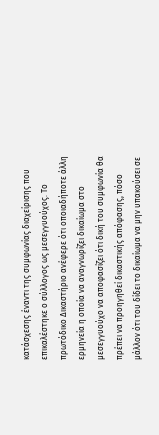κατάσχεσης έναντι της συμφωνίας διαχείρισης που επικαλέστηκε ο σύλλογος ως μεσεγγυούχος. Το πρωτόδικο Δικαστήριο ανέφερε ότι οποιαδήποτε άλλη ερμηνεία η οποία να αναγνωρίζει δικαίωμα στο μεσεγγυούχο να αποφασίζει ότι δική του συμφωνία θα πρέπει να προηγηθεί δικαστικής απόφασης, πόσο μάλλον ότι του δίδει το δικαίωμα να μην υπακούσει σε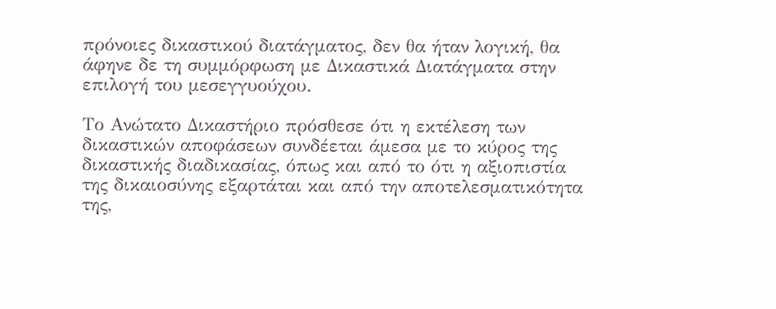πρόνοιες δικαστικού διατάγματος, δεν θα ήταν λογική, θα άφηνε δε τη συμμόρφωση με Δικαστικά Διατάγματα στην επιλογή του μεσεγγυούχου.

Το Ανώτατο Δικαστήριο πρόσθεσε ότι η εκτέλεση των δικαστικών αποφάσεων συνδέεται άμεσα με το κύρος της δικαστικής διαδικασίας, όπως και από το ότι η αξιοπιστία της δικαιοσύνης εξαρτάται και από την αποτελεσματικότητα της,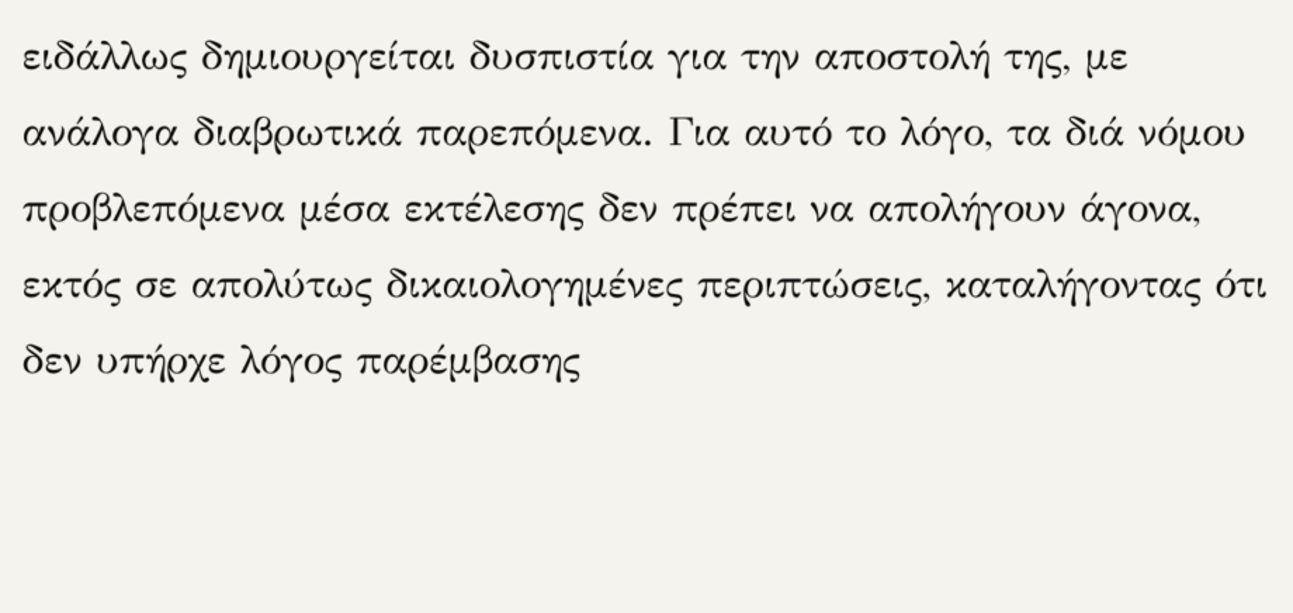ειδάλλως δημιουργείται δυσπιστία για την αποστολή της, με ανάλογα διαβρωτικά παρεπόμενα. Για αυτό το λόγο, τα διά νόμου προβλεπόμενα μέσα εκτέλεσης δεν πρέπει να απολήγουν άγονα, εκτός σε απολύτως δικαιολογημένες περιπτώσεις, καταλήγοντας ότι δεν υπήρχε λόγος παρέμβασης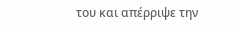του και απέρριψε την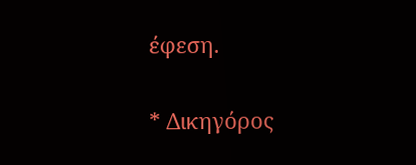έφεση.

* Δικηγόρος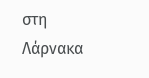στη Λάρνακα